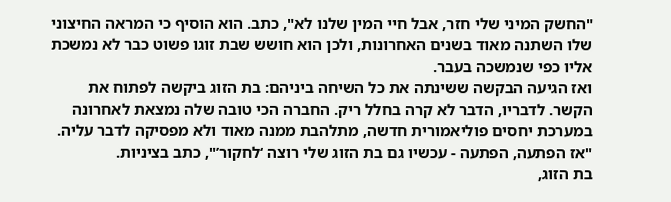"החשק המיני שלי חזר, אבל חיי המין שלנו לא", כתב. הוא הוסיף כי המראה החיצוני שלו השתנה מאוד בשנים האחרונות, ולכן הוא חושש שבת זוגו פשוט כבר לא נמשכת אליו כפי שנמשכה בעבר.
ואז הגיעה הבקשה ששינתה את כל השיחה ביניהם: בת הזוג ביקשה לפתוח את הקשר. לדבריו, הדבר לא קרה בחלל ריק. החברה הכי טובה שלה נמצאת לאחרונה במערכת יחסים פוליאמורית חדשה, מתלהבת ממנה מאוד ולא מפסיקה לדבר עליה. "אז הפתעה, הפתעה - עכשיו גם בת הזוג שלי רוצה ‘לחקור’", כתב בציניות.
בת הזוג,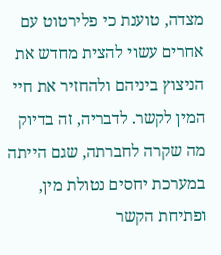מצדה, טוענת כי פלירטוט עם אחרים עשוי להצית מחדש את הניצוץ ביניהם ולהחזיר את חיי המין לקשר. לדבריה, זה בדיוק מה שקרה לחברתה, שגם הייתה במערכת יחסים נטולת מין, ופתיחת הקשר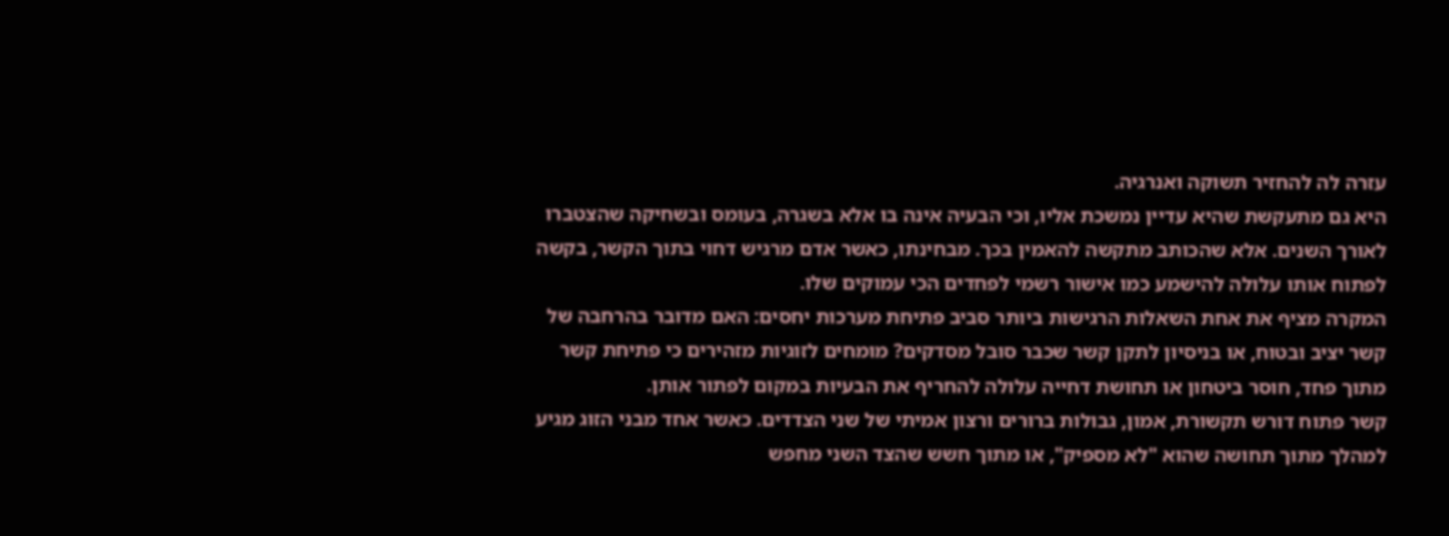עזרה לה להחזיר תשוקה ואנרגיה.
היא גם מתעקשת שהיא עדיין נמשכת אליו, וכי הבעיה אינה בו אלא בשגרה, בעומס ובשחיקה שהצטברו לאורך השנים. אלא שהכותב מתקשה להאמין בכך. מבחינתו, כאשר אדם מרגיש דחוי בתוך הקשר, בקשה לפתוח אותו עלולה להישמע כמו אישור רשמי לפחדים הכי עמוקים שלו.
המקרה מציף את אחת השאלות הרגישות ביותר סביב פתיחת מערכות יחסים: האם מדובר בהרחבה של קשר יציב ובטוח, או בניסיון לתקן קשר שכבר סובל מסדקים? מומחים לזוגיות מזהירים כי פתיחת קשר מתוך פחד, חוסר ביטחון או תחושת דחייה עלולה להחריף את הבעיות במקום לפתור אותן.
קשר פתוח דורש תקשורת, אמון, גבולות ברורים ורצון אמיתי של שני הצדדים. כאשר אחד מבני הזוג מגיע למהלך מתוך תחושה שהוא "לא מספיק", או מתוך חשש שהצד השני מחפש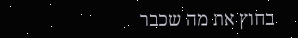בחוץ את מה שכבר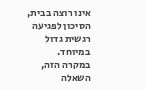אינו רוצה בבית, הסיכון לפגיעה רגשית גדול במיוחד.
במקרה הזה, השאלה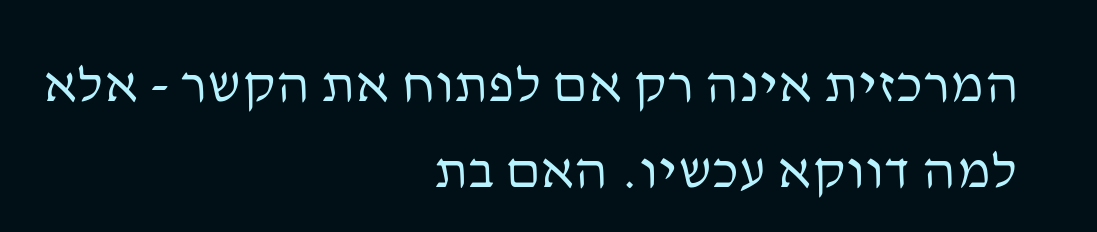המרכזית אינה רק אם לפתוח את הקשר - אלא למה דווקא עכשיו. האם בת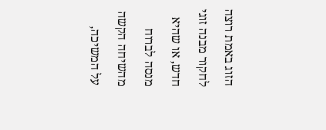הזוג באמת רוצה לחקור מבנה זוגי חדש, או שהיא מנסה לברוח מהשיחה הקשה על המשיכה,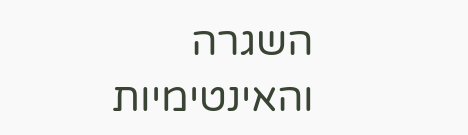השגרה והאינטימיות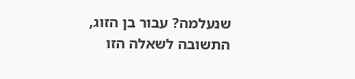שנעלמה? עבור בן הזוג, התשובה לשאלה הזו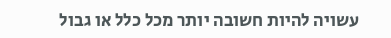עשויה להיות חשובה יותר מכל כלל או גבול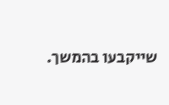שייקבעו בהמשך.